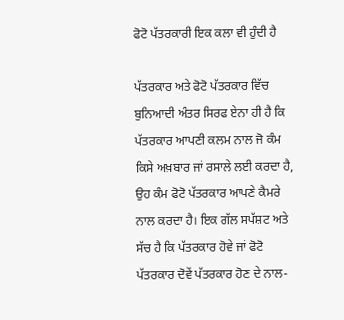ਫੋਟੋ ਪੱਤਰਕਾਰੀ ਇਕ ਕਲਾ ਵੀ ਹੁੰਦੀ ਹੈ

ਪੱਤਰਕਾਰ ਅਤੇ ਫੋਟੋ ਪੱਤਰਕਾਰ ਵਿੱਚ ਬੁਨਿਆਦੀ ਅੰਤਰ ਸਿਰਫ ਏਨਾ ਹੀ ਹੈ ਕਿ ਪੱਤਰਕਾਰ ਆਪਣੀ ਕਲਮ ਨਾਲ ਜੋ ਕੰਮ ਕਿਸੇ ਅਖ਼ਬਾਰ ਜਾਂ ਰਸਾਲੇ ਲਈ ਕਰਦਾ ਹੈ, ਉਹ ਕੰਮ ਫੋਟੋ ਪੱਤਰਕਾਰ ਆਪਣੇ ਕੈਮਰੇ ਨਾਲ ਕਰਦਾ ਹੈ। ਇਕ ਗੱਲ ਸਪੱਸ਼ਟ ਅਤੇ ਸੱਚ ਹੈ ਕਿ ਪੱਤਰਕਾਰ ਹੋਵੇ ਜਾਂ ਫੋਟੋ ਪੱਤਰਕਾਰ ਦੋਵੇਂ ਪੱਤਰਕਾਰ ਹੋਣ ਦੇ ਨਾਲ-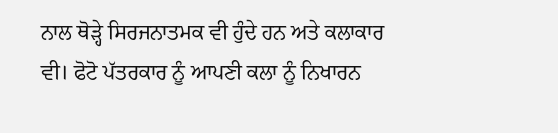ਨਾਲ ਥੋੜ੍ਹੇ ਸਿਰਜਨਾਤਮਕ ਵੀ ਹੁੰਦੇ ਹਨ ਅਤੇ ਕਲਾਕਾਰ ਵੀ। ਫੋਟੋ ਪੱਤਰਕਾਰ ਨੂੰ ਆਪਣੀ ਕਲਾ ਨੂੰ ਨਿਖਾਰਨ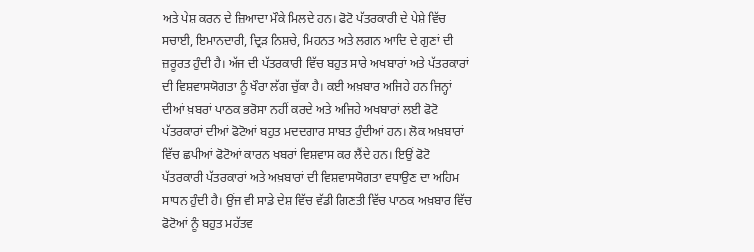ਅਤੇ ਪੇਸ਼ ਕਰਨ ਦੇ ਜ਼ਿਆਦਾ ਮੌਕੇ ਮਿਲਦੇ ਹਨ। ਫੋਟੋ ਪੱਤਰਕਾਰੀ ਦੇ ਪੇਸ਼ੇ ਵਿੱਚ ਸਚਾਈ, ਇਮਾਨਦਾਰੀ, ਦ੍ਰਿੜ ਨਿਸ਼ਚੇ, ਮਿਹਨਤ ਅਤੇ ਲਗਨ ਆਦਿ ਦੇ ਗੁਣਾਂ ਦੀ ਜ਼ਰੂਰਤ ਹੁੰਦੀ ਹੈ। ਅੱਜ ਦੀ ਪੱਤਰਕਾਰੀ ਵਿੱਚ ਬਹੁਤ ਸਾਰੇ ਅਖਬਾਰਾਂ ਅਤੇ ਪੱਤਰਕਾਰਾਂ ਦੀ ਵਿਸ਼ਵਾਸਯੋਗਤਾ ਨੂੰ ਖੌਰਾ ਲੱਗ ਚੁੱਕਾ ਹੈ। ਕਈ ਅਖ਼ਬਾਰ ਅਜਿਹੇ ਹਨ ਜਿਨ੍ਹਾਂ ਦੀਆਂ ਖ਼ਬਰਾਂ ਪਾਠਕ ਭਰੋਸਾ ਨਹੀਂ ਕਰਦੇ ਅਤੇ ਅਜਿਹੇ ਅਖਬਾਰਾਂ ਲਈ ਫੋਟੋ ਪੱਤਰਕਾਰਾਂ ਦੀਆਂ ਫੋਟੋਆਂ ਬਹੁਤ ਮਦਦਗਾਰ ਸਾਬਤ ਹੁੰਦੀਆਂ ਹਨ। ਲੋਕ ਅਖ਼ਬਾਰਾਂ ਵਿੱਚ ਛਪੀਆਂ ਫੋਟੋਆਂ ਕਾਰਨ ਖਬਰਾਂ ਵਿਸ਼ਵਾਸ ਕਰ ਲੈਂਦੇ ਹਨ। ਇਉਂ ਫੋਟੋ ਪੱਤਰਕਾਰੀ ਪੱਤਰਕਾਰਾਂ ਅਤੇ ਅਖ਼ਬਾਰਾਂ ਦੀ ਵਿਸ਼ਵਾਸਯੋਗਤਾ ਵਧਾਉਣ ਦਾ ਅਹਿਮ ਸਾਧਨ ਹੁੰਦੀ ਹੈ। ਉਂਜ ਵੀ ਸਾਡੇ ਦੇਸ਼ ਵਿੱਚ ਵੱਡੀ ਗਿਣਤੀ ਵਿੱਚ ਪਾਠਕ ਅਖ਼ਬਾਰ ਵਿੱਚ ਫੋਟੋਆਂ ਨੂੰ ਬਹੁਤ ਮਹੱਤਵ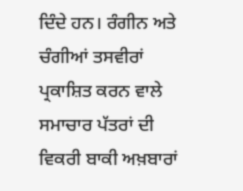ਦਿੰਦੇ ਹਨ। ਰੰਗੀਨ ਅਤੇ ਚੰਗੀਆਂ ਤਸਵੀਰਾਂ ਪ੍ਰਕਾਸ਼ਿਤ ਕਰਨ ਵਾਲੇ ਸਮਾਚਾਰ ਪੱਤਰਾਂ ਦੀ ਵਿਕਰੀ ਬਾਕੀ ਅਖ਼ਬਾਰਾਂ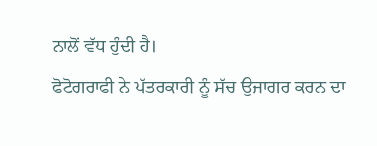ਨਾਲੋਂ ਵੱਧ ਹੁੰਦੀ ਹੈ।
ਫੋਟੋਗਰਾਫੀ ਨੇ ਪੱਤਰਕਾਰੀ ਨੂੰ ਸੱਚ ਉਜਾਗਰ ਕਰਨ ਦਾ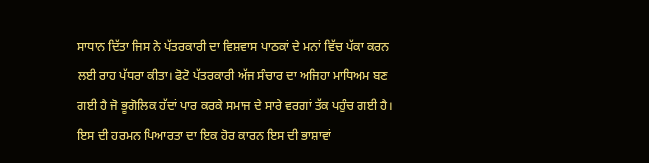ਸਾਧਾਨ ਦਿੱਤਾ ਜਿਸ ਨੇ ਪੱਤਰਕਾਰੀ ਦਾ ਵਿਸ਼ਵਾਸ ਪਾਠਕਾਂ ਦੇ ਮਨਾਂ ਵਿੱਚ ਪੱਕਾ ਕਰਨ ਲਈ ਰਾਹ ਪੱਧਰਾ ਕੀਤਾ। ਫੋਟੋ ਪੱਤਰਕਾਰੀ ਅੱਜ ਸੰਚਾਰ ਦਾ ਅਜਿਹਾ ਮਾਧਿਅਮ ਬਣ ਗਈ ਹੈ ਜੋ ਭੂਗੋਲਿਕ ਹੱਦਾਂ ਪਾਰ ਕਰਕੇ ਸਮਾਜ ਦੇ ਸਾਰੇ ਵਰਗਾਂ ਤੱਕ ਪਹੁੰਚ ਗਈ ਹੈ। ਇਸ ਦੀ ਹਰਮਨ ਪਿਆਰਤਾ ਦਾ ਇਕ ਹੋਰ ਕਾਰਨ ਇਸ ਦੀ ਭਾਸ਼ਾਵਾਂ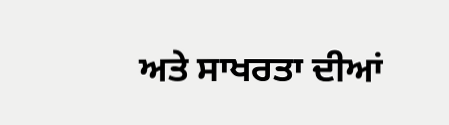ਅਤੇ ਸਾਖਰਤਾ ਦੀਆਂ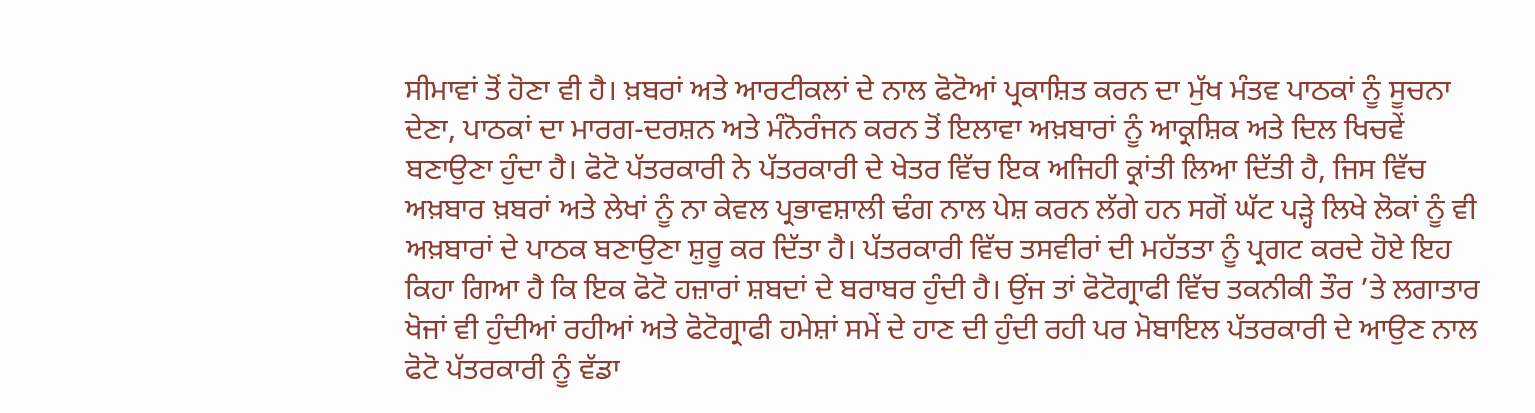ਸੀਮਾਵਾਂ ਤੋਂ ਹੋਣਾ ਵੀ ਹੈ। ਖ਼ਬਰਾਂ ਅਤੇ ਆਰਟੀਕਲਾਂ ਦੇ ਨਾਲ ਫੋਟੋਆਂ ਪ੍ਰਕਾਸ਼ਿਤ ਕਰਨ ਦਾ ਮੁੱਖ ਮੰਤਵ ਪਾਠਕਾਂ ਨੂੰ ਸੂਚਨਾ ਦੇਣਾ, ਪਾਠਕਾਂ ਦਾ ਮਾਰਗ-ਦਰਸ਼ਨ ਅਤੇ ਮੰਨੋਰੰਜਨ ਕਰਨ ਤੋਂ ਇਲਾਵਾ ਅਖ਼ਬਾਰਾਂ ਨੂੰ ਆਕ੍ਰਸ਼ਿਕ ਅਤੇ ਦਿਲ ਖਿਚਵੇਂ ਬਣਾਉਣਾ ਹੁੰਦਾ ਹੈ। ਫੋਟੋ ਪੱਤਰਕਾਰੀ ਨੇ ਪੱਤਰਕਾਰੀ ਦੇ ਖੇਤਰ ਵਿੱਚ ਇਕ ਅਜਿਹੀ ਕ੍ਰਾਂਤੀ ਲਿਆ ਦਿੱਤੀ ਹੈ, ਜਿਸ ਵਿੱਚ ਅਖ਼ਬਾਰ ਖ਼ਬਰਾਂ ਅਤੇ ਲੇਖਾਂ ਨੂੰ ਨਾ ਕੇਵਲ ਪ੍ਰਭਾਵਸ਼ਾਲੀ ਢੰਗ ਨਾਲ ਪੇਸ਼ ਕਰਨ ਲੱਗੇ ਹਨ ਸਗੋਂ ਘੱਟ ਪੜ੍ਹੇ ਲਿਖੇ ਲੋਕਾਂ ਨੂੰ ਵੀ ਅਖ਼ਬਾਰਾਂ ਦੇ ਪਾਠਕ ਬਣਾਉਣਾ ਸ਼ੁਰੂ ਕਰ ਦਿੱਤਾ ਹੈ। ਪੱਤਰਕਾਰੀ ਵਿੱਚ ਤਸਵੀਰਾਂ ਦੀ ਮਹੱਤਤਾ ਨੂੰ ਪ੍ਰਗਟ ਕਰਦੇ ਹੋਏ ਇਹ ਕਿਹਾ ਗਿਆ ਹੈ ਕਿ ਇਕ ਫੋਟੋ ਹਜ਼ਾਰਾਂ ਸ਼ਬਦਾਂ ਦੇ ਬਰਾਬਰ ਹੁੰਦੀ ਹੈ। ਉਂਜ ਤਾਂ ਫੋਟੋਗ੍ਰਾਫੀ ਵਿੱਚ ਤਕਨੀਕੀ ਤੌਰ ’ਤੇ ਲਗਾਤਾਰ ਖੋਜਾਂ ਵੀ ਹੁੰਦੀਆਂ ਰਹੀਆਂ ਅਤੇ ਫੋਟੋਗ੍ਰਾਫੀ ਹਮੇਸ਼ਾਂ ਸਮੇਂ ਦੇ ਹਾਣ ਦੀ ਹੁੰਦੀ ਰਹੀ ਪਰ ਮੋਬਾਇਲ ਪੱਤਰਕਾਰੀ ਦੇ ਆਉਣ ਨਾਲ ਫੋਟੋ ਪੱਤਰਕਾਰੀ ਨੂੰ ਵੱਡਾ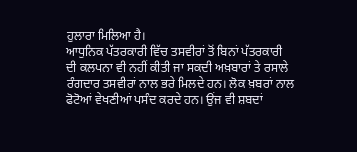ਹੁਲਾਰਾ ਮਿਲਿਆ ਹੈ।
ਆਧੁਨਿਕ ਪੱਤਰਕਾਰੀ ਵਿੱਚ ਤਸਵੀਰਾਂ ਤੋਂ ਬਿਨਾਂ ਪੱਤਰਕਾਰੀ ਦੀ ਕਲਪਨਾ ਵੀ ਨਹੀਂ ਕੀਤੀ ਜਾ ਸਕਦੀ ਅਖ਼ਬਾਰਾਂ ਤੇ ਰਸਾਲੇ ਰੰਗਦਾਰ ਤਸਵੀਰਾਂ ਨਾਲ ਭਰੇ ਮਿਲਦੇ ਹਨ। ਲੋਕ ਖ਼ਬਰਾਂ ਨਾਲ ਫੋਟੋਆਂ ਵੇਖਣੀਆਂ ਪਸੰਦ ਕਰਦੇ ਹਨ। ਉਂਜ ਵੀ ਸ਼ਬਦਾਂ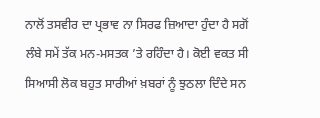ਨਾਲੋਂ ਤਸਵੀਰ ਦਾ ਪ੍ਰਭਾਵ ਨਾ ਸਿਰਫ ਜ਼ਿਆਦਾ ਹੁੰਦਾ ਹੈ ਸਗੋਂ ਲੰਬੇ ਸਮੇਂ ਤੱਕ ਮਨ-ਮਸਤਕ ’ਤੇ ਰਹਿੰਦਾ ਹੈ। ਕੋਈ ਵਕਤ ਸੀ ਸਿਆਸੀ ਲੋਕ ਬਹੁਤ ਸਾਰੀਆਂ ਖ਼ਬਰਾਂ ਨੂੰ ਝੁਠਲਾ ਦਿੰਦੇ ਸਨ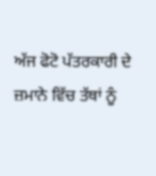ਅੱਜ ਫੋਟੋ ਪੱਤਰਕਾਰੀ ਦੇ ਜ਼ਮਾਨੇ ਵਿੱਚ ਤੱਥਾਂ ਨੂੰ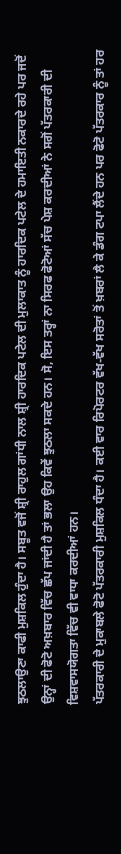ਝੁਠਲਾਉਣਾ ਕਾਫੀ ਮੁਸ਼ਕਿਲ ਹੁੰਦਾ ਹੈ। ਸਬੂਤ ਵਜੋਂ ਸ਼੍ਰੀ ਰਾਹੁਲ ਗਾਂਧੀ ਨਾਲ ਸ਼੍ਰੀ ਹਾਰਦਿਕ ਪਟੇਲ ਦੀ ਮੁਲਾਕਾਤ ਨੂੰ ਹਾਰਦਿਕ ਪਟੇਲ ਦੇ ਹਮਾਇਤੀ ਨਕਾਰਦੇ ਰਹੇ ਪਰ ਜਦੋਂ ਉਨ੍ਹਾਂ ਦੀ ਫੋਟੋ ਅਖ਼ਬਾਰ ਵਿੱਚ ਛੱਪ ਜਾਂਦੀ ਹੈ ਤਾਂ ਭਲਾ ਉਹ ਕਿਵੇਂ ਝੁਠਲਾ ਸਕਦੇ ਹਨ। ਸੋ, ਇਸ ਤਰ੍ਹਾਂ ਨਾ ਸਿਰਫ ਫੋਟੋਆਂ ਸੱਚ ਪੇਸ਼ ਕਰਦੀਆਂ ਨੇ ਸਗੋਂ ਪੱਤਰਕਾਰੀ ਦੀ ਵਿਸ਼ਵਾਸਯੋਗਤਾ ਵਿੱਚ ਵੀ ਵਾਧਾ ਕਰਦੀਆਂ ਹਨ।
ਪੱਤਰਕਾਰੀ ਦੇ ਮੁਕਾਬਲੇ ਫੋਟੋ ਪੱਤਰਕਾਰੀ ਮੁਸ਼ਕਿਲ ਧੰਦਾ ਹੈ। ਕਈ ਵਾਰ ਰਿਪੋਰਟਰ ਵੱਖ-ਵੱਖ ਸਰੋਤਾਂ ਤੋਂ ਖ਼ਬਰਾਂ ਲੈ ਕੇ ਡੰਗ ਟਪਾ ਲੈਂਦੇ ਹਨ ਪਰ ਫੋਟੋ ਪੱਤਰਕਾਰ ਨੂੰ ਤਾਂ ਹਰ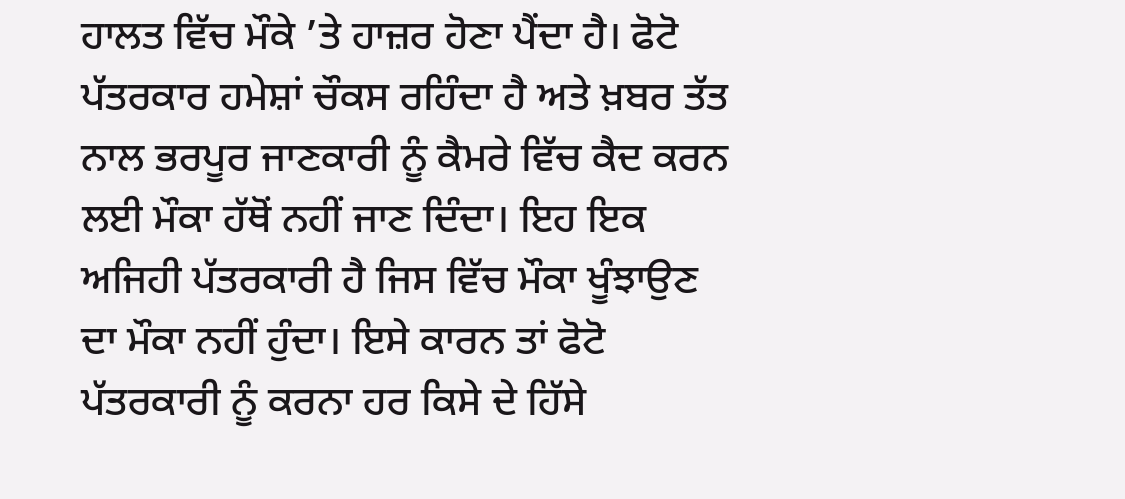ਹਾਲਤ ਵਿੱਚ ਮੌਕੇ ’ਤੇ ਹਾਜ਼ਰ ਹੋਣਾ ਪੈਂਦਾ ਹੈ। ਫੋਟੋ ਪੱਤਰਕਾਰ ਹਮੇਸ਼ਾਂ ਚੌਕਸ ਰਹਿੰਦਾ ਹੈ ਅਤੇ ਖ਼ਬਰ ਤੱਤ ਨਾਲ ਭਰਪੂਰ ਜਾਣਕਾਰੀ ਨੂੰ ਕੈਮਰੇ ਵਿੱਚ ਕੈਦ ਕਰਨ ਲਈ ਮੌਕਾ ਹੱਥੋਂ ਨਹੀਂ ਜਾਣ ਦਿੰਦਾ। ਇਹ ਇਕ ਅਜਿਹੀ ਪੱਤਰਕਾਰੀ ਹੈ ਜਿਸ ਵਿੱਚ ਮੌਕਾ ਖੂੰਝਾਉਣ ਦਾ ਮੌਕਾ ਨਹੀਂ ਹੁੰਦਾ। ਇਸੇ ਕਾਰਨ ਤਾਂ ਫੋਟੋ ਪੱਤਰਕਾਰੀ ਨੂੰ ਕਰਨਾ ਹਰ ਕਿਸੇ ਦੇ ਹਿੱਸੇ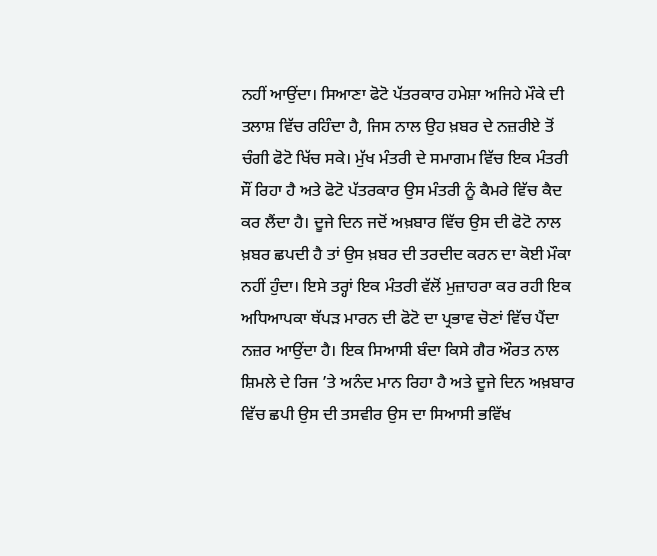ਨਹੀਂ ਆਉਂਦਾ। ਸਿਆਣਾ ਫੋਟੋ ਪੱਤਰਕਾਰ ਹਮੇਸ਼ਾ ਅਜਿਹੇ ਮੌਕੇ ਦੀ ਤਲਾਸ਼ ਵਿੱਚ ਰਹਿੰਦਾ ਹੈ, ਜਿਸ ਨਾਲ ਉਹ ਖ਼ਬਰ ਦੇ ਨਜ਼ਰੀਏ ਤੋਂ ਚੰਗੀ ਫੋਟੋ ਖਿੱਚ ਸਕੇ। ਮੁੱਖ ਮੰਤਰੀ ਦੇ ਸਮਾਗਮ ਵਿੱਚ ਇਕ ਮੰਤਰੀ ਸੌਂ ਰਿਹਾ ਹੈ ਅਤੇ ਫੋਟੋ ਪੱਤਰਕਾਰ ਉਸ ਮੰਤਰੀ ਨੂੰ ਕੈਮਰੇ ਵਿੱਚ ਕੈਦ ਕਰ ਲੈਂਦਾ ਹੈ। ਦੂਜੇ ਦਿਨ ਜਦੋਂ ਅਖ਼ਬਾਰ ਵਿੱਚ ਉਸ ਦੀ ਫੋਟੋ ਨਾਲ ਖ਼ਬਰ ਛਪਦੀ ਹੈ ਤਾਂ ਉਸ ਖ਼ਬਰ ਦੀ ਤਰਦੀਦ ਕਰਨ ਦਾ ਕੋਈ ਮੌਕਾ ਨਹੀਂ ਹੁੰਦਾ। ਇਸੇ ਤਰ੍ਹਾਂ ਇਕ ਮੰਤਰੀ ਵੱਲੋਂ ਮੁਜ਼ਾਹਰਾ ਕਰ ਰਹੀ ਇਕ ਅਧਿਆਪਕਾ ਥੱਪੜ ਮਾਰਨ ਦੀ ਫੋਟੋ ਦਾ ਪ੍ਰਭਾਵ ਚੋਣਾਂ ਵਿੱਚ ਪੈਂਦਾ ਨਜ਼ਰ ਆਉਂਦਾ ਹੈ। ਇਕ ਸਿਆਸੀ ਬੰਦਾ ਕਿਸੇ ਗੈਰ ਔਰਤ ਨਾਲ ਸ਼ਿਮਲੇ ਦੇ ਰਿਜ ’ਤੇ ਅਨੰਦ ਮਾਨ ਰਿਹਾ ਹੈ ਅਤੇ ਦੂਜੇ ਦਿਨ ਅਖ਼ਬਾਰ ਵਿੱਚ ਛਪੀ ਉਸ ਦੀ ਤਸਵੀਰ ਉਸ ਦਾ ਸਿਆਸੀ ਭਵਿੱਖ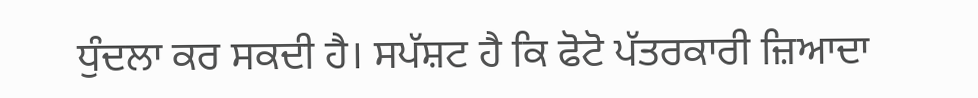ਧੁੰਦਲਾ ਕਰ ਸਕਦੀ ਹੈ। ਸਪੱਸ਼ਟ ਹੈ ਕਿ ਫੋਟੋ ਪੱਤਰਕਾਰੀ ਜ਼ਿਆਦਾ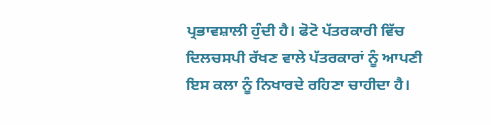ਪ੍ਰਭਾਵਸ਼ਾਲੀ ਹੁੰਦੀ ਹੈ। ਫੋਟੋ ਪੱਤਰਕਾਰੀ ਵਿੱਚ ਦਿਲਚਸਪੀ ਰੱਖਣ ਵਾਲੇ ਪੱਤਰਕਾਰਾਂ ਨੂੰ ਆਪਣੀ ਇਸ ਕਲਾ ਨੂੰ ਨਿਖਾਰਦੇ ਰਹਿਣਾ ਚਾਹੀਦਾ ਹੈ।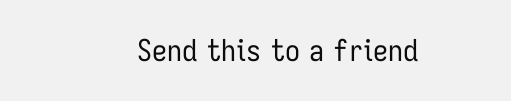Send this to a friend